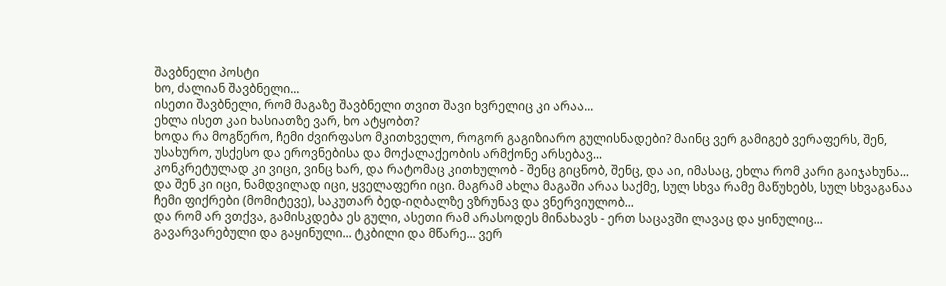შავბნელი პოსტი
ხო, ძალიან შავბნელი...
ისეთი შავბნელი, რომ მაგაზე შავბნელი თვით შავი ხვრელიც კი არაა...
ეხლა ისეთ კაი ხასიათზე ვარ, ხო ატყობთ?
ხოდა რა მოგწერო, ჩემი ძვირფასო მკითხველო, როგორ გაგიზიარო გულისნადები? მაინც ვერ გამიგებ ვერაფერს, შენ, უსახურო, უსქესო და ეროვნებისა და მოქალაქეობის არმქონე არსებავ...
კონკრეტულად კი ვიცი, ვინც ხარ, და რატომაც კითხულობ - შენც გიცნობ, შენც, და აი, იმასაც, ეხლა რომ კარი გაიჯახუნა...
და შენ კი იცი, ნამდვილად იცი, ყველაფერი იცი. მაგრამ ახლა მაგაში არაა საქმე, სულ სხვა რამე მაწუხებს, სულ სხვაგანაა ჩემი ფიქრები (მომიტევე), საკუთარ ბედ-იღბალზე ვზრუნავ და ვნერვიულობ...
და რომ არ ვთქვა, გამისკდება ეს გული, ასეთი რამ არასოდეს მინახავს - ერთ საცავში ლავაც და ყინულიც... გავარვარებული და გაყინული... ტკბილი და მწარე... ვერ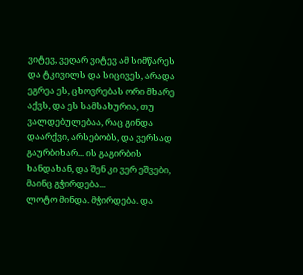ვიტევ, ვეღარ ვიტევ ამ სიმწარეს და ტკივილს და სიცივეს, არადა ეგრეა ეს, ცხოვრებას ორი მხარე აქვს, და ეს სამსახურია, თუ ვალდებულებაა, რაც გინდა დაარქვი, არსებობს, და ვერსად გაურბიხარ... ის გაგირბის ხანდახან, და შენ კი ვერ ეშვები, მაინც გჭირდება...
ლოტო მინდა. მჭირდება. და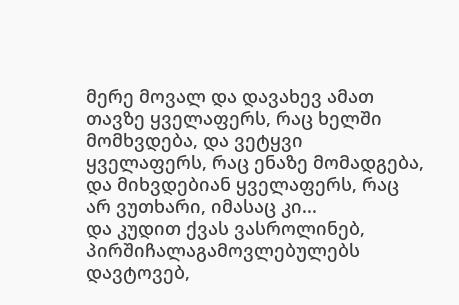მერე მოვალ და დავახევ ამათ თავზე ყველაფერს, რაც ხელში მომხვდება, და ვეტყვი ყველაფერს, რაც ენაზე მომადგება, და მიხვდებიან ყველაფერს, რაც არ ვუთხარი, იმასაც კი...
და კუდით ქვას ვასროლინებ, პირშიჩალაგამოვლებულებს დავტოვებ,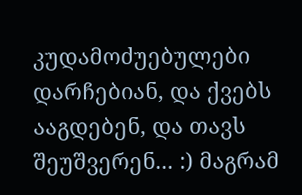კუდამოძუებულები დარჩებიან, და ქვებს ააგდებენ, და თავს შეუშვერენ... :) მაგრამ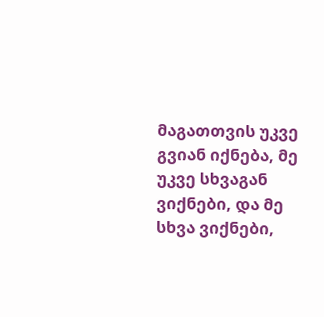მაგათთვის უკვე გვიან იქნება, მე უკვე სხვაგან ვიქნები, და მე სხვა ვიქნები,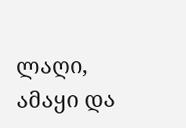ლაღი, ამაყი და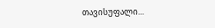თავისუფალი...